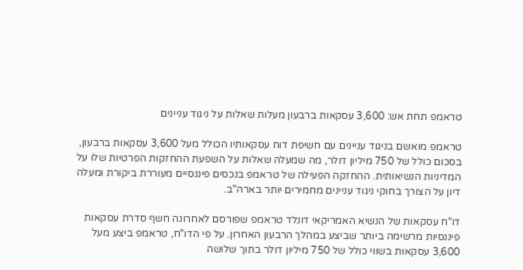טראמפ תחת אש: 3,600 עסקאות ברבעון מעלות שאלות על ניגוד עניינים

טראמפ מואשם בניגוד עניינים עם חשיפת דוח עסקאותיו הכולל מעל 3,600 עסקאות ברבעון, בסכום כולל של 750 מיליון דולר, מה שמעלה שאלות על השפעת ההחזקות הפרטיות שלו על המדיניות הנשיאותית. ההחזקה הפעילה של טראמפ בנכסים פיננסיים מעוררת ביקורת ומעלה דיון על הצורך בחוקי ניגוד עניינים מחמירים יותר בארה"ב.

דו"ח עסקאות של הנשיא האמריקאי דונלד טראמפ שפורסם לאחרונה חשף סדרת עסקאות פיננסיות מרשימה ביותר שביצע במהלך הרבעון האחרון. על פי הדו"ח, טראמפ ביצע מעל 3,600 עסקאות בשווי כולל של 750 מיליון דולר בתוך שלושה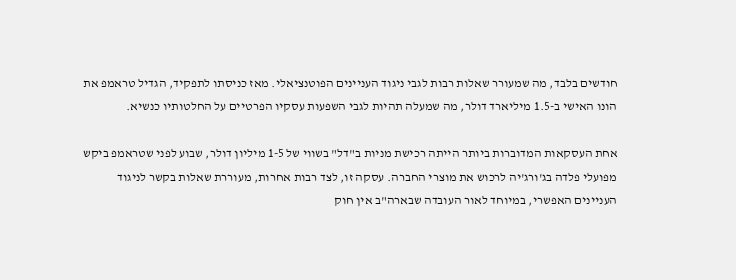חודשים בלבד, מה שמעורר שאלות רבות לגבי ניגוד העניינים הפוטנציאלי. מאז כניסתו לתפקיד, הגדיל טראמפ את הונו האישי ב-1.5 מיליארד דולר, מה שמעלה תהיות לגבי השפעות עסקיו הפרטיים על החלטותיו כנשיא.

אחת העסקאות המדוברות ביותר הייתה רכישת מניות ב"דל" בשווי של 1-5 מיליון דולר, שבוע לפני שטראמפ ביקש מפועלי פלדה בג'ורג'יה לרכוש את מוצרי החברה. עסקה זו, לצד רבות אחרות, מעוררת שאלות בקשר לניגוד העניינים האפשרי, במיוחד לאור העובדה שבארה"ב אין חוק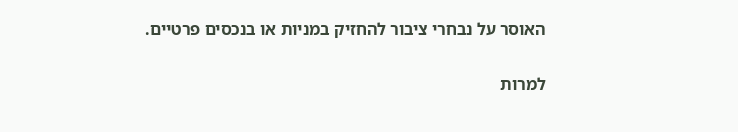האוסר על נבחרי ציבור להחזיק במניות או בנכסים פרטיים.

למרות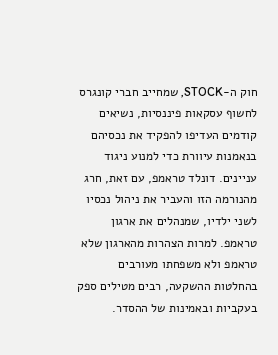חוק ה-STOCK, שמחייב חברי קונגרס לחשוף עסקאות פיננסיות, נשיאים קודמים העדיפו להפקיד את נכסיהם בנאמנות עיוורת כדי למנוע ניגוד עניינים. דונלד טראמפ, עם זאת, חרג מהנורמה הזו והעביר את ניהול נכסיו לשני ילדיו, שמנהלים את ארגון טראמפ. למרות הצהרות מהארגון שלא טראמפ ולא משפחתו מעורבים בהחלטות ההשקעה, רבים מטילים ספק בעקביות ובאמינות של ההסדר.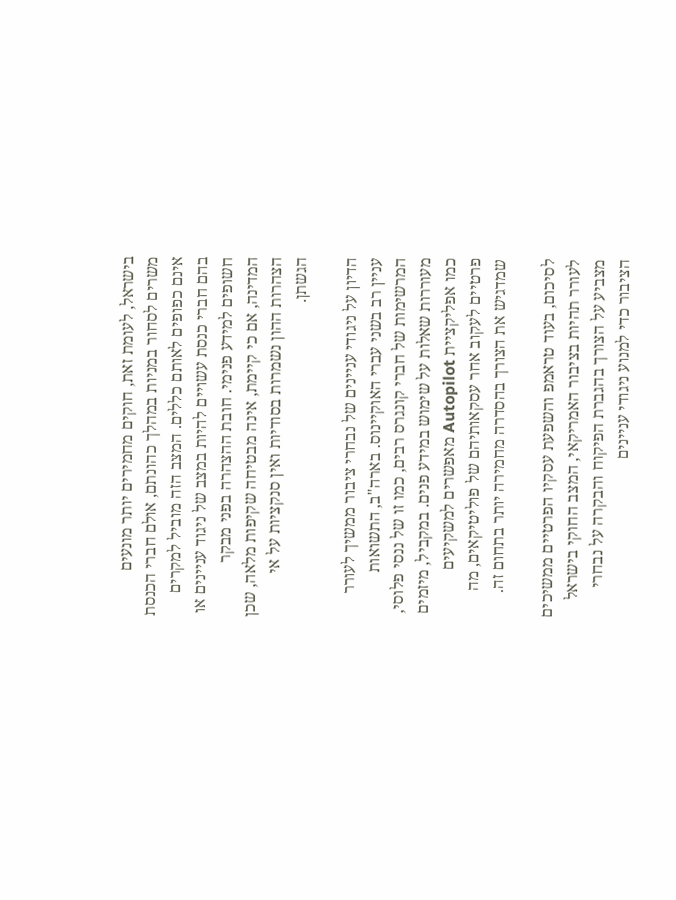בישראל, לעומת זאת, חוקים מחמירים יותר מונעים משרים לסחור במניות במהלך כהונתם, אולם חברי הכנסת אינם כפופים לאותם כללים. המצב הזה מוביל למקרים בהם חברי כנסת עשויים להיות במצב של ניגוד עניינים או חשופים למידע פנימי. חובת ההצהרה בפני מבקר המדינה, אם כי קיימת, אינה מבטיחה שקיפות מלאה, שכן הצהרות ההון נשמרות בסודיות ואין סנקציות על אי הגשתן.

הדיון על ניגודי עניינים של נבחרי ציבור ממשיך לעורר עניין רב בשני עברי האוקיינוס. בארה"ב, התשואות המרשימות של חברי קונגרס רבים, כמו זו של ננסי פלוסי, מעוררות שאלות על שימוש במידע פנים. במקביל, מיזמים כמו אפליקציית Autopilot מאפשרים למשקיעים פרטיים לעקוב אחר עסקאותיהם של פוליטיקאים, מה שמדגיש את הצורך בהסדרה מחמירה יותר בתחום זה.

לסיכום, בעוד טראמפ והשפעת עסקיו הפרטיים ממשיכים לעורר תהיות בציבור האמריקאי, המצב החוקי בישראל מצביע על הצורך בהגברת הפיקוח והבקרה על נבחרי הציבור כדי למנוע ניגודי עניינים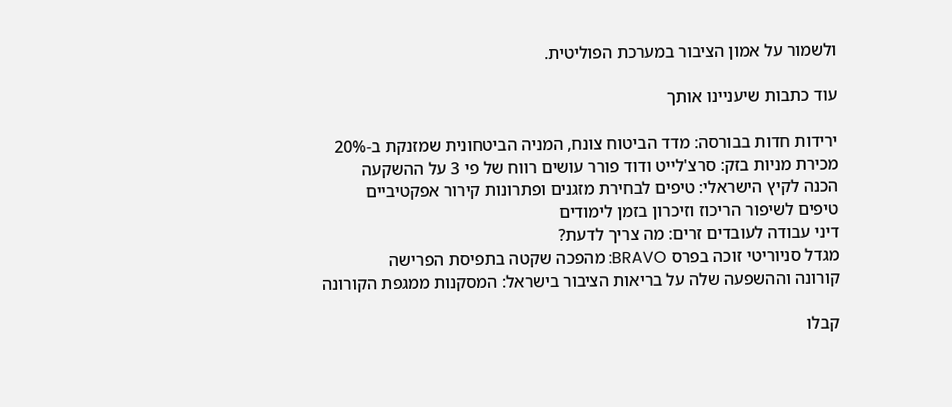ולשמור על אמון הציבור במערכת הפוליטית.

עוד כתבות שיעניינו אותך

ירידות חדות בבורסה: מדד הביטוח צונח, המניה הביטחונית שמזנקת ב-20%
מכירת מניות בזק: סרצ'לייט ודוד פורר עושים רווח של פי 3 על ההשקעה
הכנה לקיץ הישראלי: טיפים לבחירת מזגנים ופתרונות קירור אפקטיביים
טיפים לשיפור הריכוז וזיכרון בזמן לימודים
דיני עבודה לעובדים זרים: מה צריך לדעת?
מגדל סניוריטי זוכה בפרס BRAVO: מהפכה שקטה בתפיסת הפרישה
קורונה וההשפעה שלה על בריאות הציבור בישראל: המסקנות ממגפת הקורונה

קבלו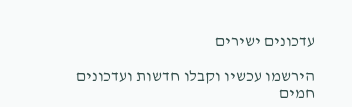עדכונים ישירים

הירשמו עכשיו וקבלו חדשות ועדכונים חמים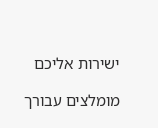ישירות אליכם

מומלצים עבורך